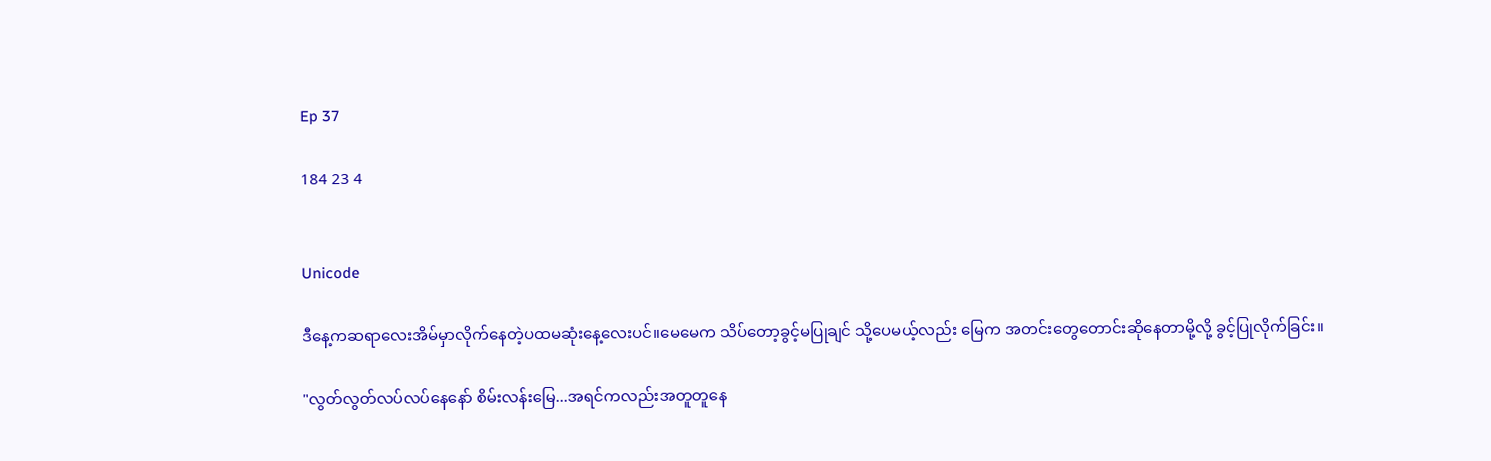Ep 37

184 23 4


Unicode

ဒီနေ့ကဆရာလေးအိမ်မှာလိုက်နေတဲ့ပထမဆုံးနေ့လေးပင်။မေမေက သိပ်တော့ခွင့်မပြုချင် သို့ပေမယ့်လည်း မြေက အတင်းတွေတောင်းဆိုနေတာမို့လို့ ခွင့်ပြုလိုက်ခြင်း။

"လွတ်လွတ်လပ်လပ်နေနော် စိမ်းလန်းမြေ...အရင်ကလည်းအတူတူနေ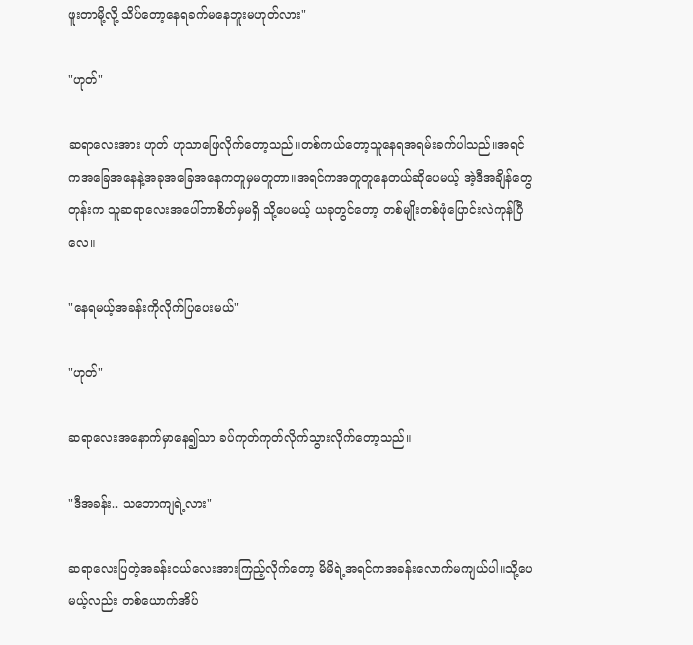ဖူးတာမို့လို့ သိပ်တော့နေရခက်မနေဘူးမဟုတ်လား"

"ဟုတ်"

ဆရာလေးအား ဟုတ် ဟုသာဖြေလိုက်တော့သည်။တစ်ကယ်တော့သူနေရအရမ်းခက်ပါသည်။အရင်ကအခြေအနေနဲ့အခုအခြေအနေကတူမှမတူတာ။အရင်ကအတူတူနေတယ်ဆိုပေမယ့် အဲ့ဒီအချိန်တွေတုန်းက သူဆရာလေးအပေါ်ဘာစိတ်မှမရှိ သို့ပေမယ့် ယခုတွင်တော့ တစ်မျိုးတစ်ဖုံပြောင်းလဲကုန်ပြီလေ။

"နေရမယ့်အခန်းကိုလိုက်ပြပေးမယ်"

"ဟုတ်"

ဆရာလေးအနောက်မှာနေ၍သာ ခပ်ကုတ်ကုတ်လိုက်သွားလိုက်တော့သည်။

"ဒီအခန်း.. သဘောကျရဲ့လား"

ဆရာလေးပြတဲ့အခန်းငယ်လေးအားကြည့်လိုက်တော့ မိမိရဲ့အရင်ကအခန်းလောက်မကျယ်ပါ။သို့ပေမယ့်လည်း တစ်ယောက်အိပ်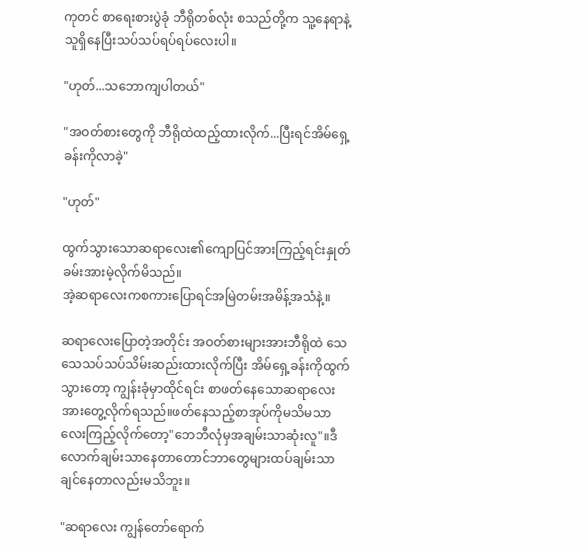ကုတင် စာရေးစားပွဲခုံ ဘီရိုတစ်လုံး စသည်တို့က သူ့နေရာနဲ့သူရှိနေပြီးသပ်သပ်ရပ်ရပ်လေးပါ။

"ဟုတ်...သဘောကျပါတယ်"

"အဝတ်စားတွေကို ဘီရိုထဲထည့်ထားလိုက်...ပြီးရင်အိမ်ရှေ့ခန်းကိုလာခဲ့"

"ဟုတ်"

ထွက်သွားသောဆရာလေး၏ကျောပြင်အားကြည့်ရင်းနှုတ်ခမ်းအားမဲ့လိုက်မိသည်။
အဲ့ဆရာလေးကစကားပြောရင်အမြဲတမ်းအမိန့်အသံနဲ့။

ဆရာလေးပြောတဲ့အတိုင်း အဝတ်စားများအားဘီရိုထဲ သေသေသပ်သပ်သိမ်းဆည်းထားလိုက်ပြီး အိမ်ရှေ့ခန်းကိုထွက်သွားတော့ ကျွန်းခုံမှာထိုင်ရင်း စာဖတ်နေသောဆရာလေးအားတွေ့လိုက်ရသည်။ဖတ်နေသည့်စာအုပ်ကိုမသိမသာလေးကြည့်လိုက်တော့"ဘေဘီလုံမှအချမ်းသာဆုံးလူ"။ဒီလောက်ချမ်းသာနေတာတောင်ဘာတွေများထပ်ချမ်းသာချင်နေတာလည်းမသိဘူး။

"ဆရာလေး ကျွန်တော်ရောက်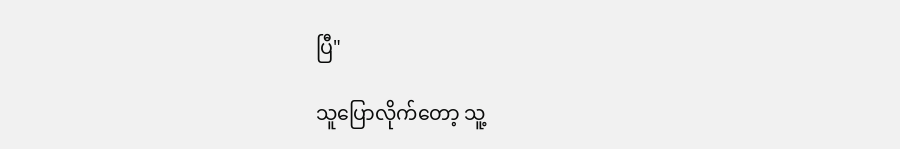ပြီ"

သူပြောလိုက်တော့ သူ့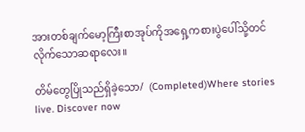အားတစ်ချက်မော့ကြီးစာအုပ်ကိုအရှေ့ကစားပွဲပေါ်သို့တင်လိုက်သောဆရာလေး။

တိမ်တွေပြိုသည်ရှိခဲ့သော/  (Completed)Where stories live. Discover now